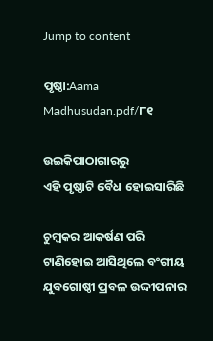Jump to content

ପୃଷ୍ଠା:Aama Madhusudan.pdf/୮୧

ଉଇକିପାଠାଗାର‌ରୁ
ଏହି ପୃଷ୍ଠାଟି ବୈଧ ହୋଇସାରିଛି

ଚୁମ୍ବକର ଆକର୍ଷଣ ପରି ଟାଣିହୋଇ ଆସିଥିଲେ ବଂଗୀୟ ଯୁବଗୋଷ୍ଠୀ ପ୍ରବଳ ଉଦ୍ଦୀପନାର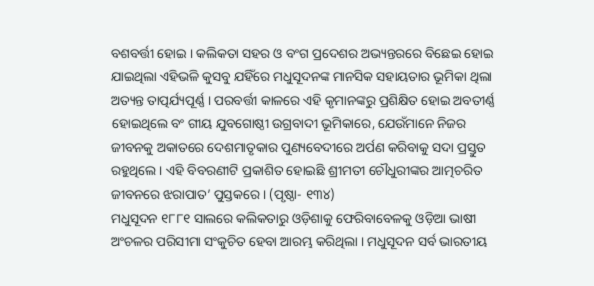ବଶବର୍ତ୍ତୀ ହୋଇ । କଲିକତା ସହର ଓ ବଂଗ ପ୍ରଦେଶର ଅଭ୍ୟନ୍ତରରେ ବିଛେଇ ହୋଇ ଯାଇଥିଲା ଏହିଭଳି କୁସବୁ ଯହିଁରେ ମଧୁସୂଦନଙ୍କ ମାନସିକ ସହାୟତାର ଭୂମିକା ଥିଲା ଅତ୍ୟନ୍ତ ତାତ୍ପର୍ଯ୍ୟପୂର୍ଣ୍ଣ । ପରବର୍ତ୍ତୀ କାଳରେ ଏହି କୃମାନଙ୍କରୁ ପ୍ରଶିକ୍ଷିତ ହୋଇ ଅବତୀର୍ଣ୍ଣ ହୋଇଥିଲେ ବଂ ଗୀୟ ଯୁବଗୋଷ୍ଠୀ ଉଗ୍ରବାଦୀ ଭୂମିକାରେ, ଯେଉଁମାନେ ନିଜର ଜୀବନକୁ ଅକାତରେ ଦେଶମାତୃକାର ପୁଣ୍ୟବେଦୀରେ ଅର୍ପଣ କରିବାକୁ ସଦା ପ୍ରସ୍ତୁତ ରହୁଥିଲେ । ଏହି ବିବରଣୀଟି ପ୍ରକାଶିତ ହୋଇଛି ଶ୍ରୀମତୀ ଚୌଧୁରୀଙ୍କର ଆତ୍ମଚରିତ ଜୀବନରେ ଝରାପାତ’ ପୁସ୍ତକରେ । (ପୃଷ୍ଠା- ୧୩୪)
ମଧୁସୂଦନ ୧୮୮୧ ସାଲରେ କଲିକତାରୁ ଓଡ଼ିଶାକୁ ଫେରିବାବେଳକୁ ଓଡ଼ିଆ ଭାଷୀ ଅଂଚଳର ପରିସୀମା ସଂକୁଚିତ ହେବା ଆରମ୍ଭ କରିଥିଲା । ମଧୁସୂଦନ ସର୍ବ ଭାରତୀୟ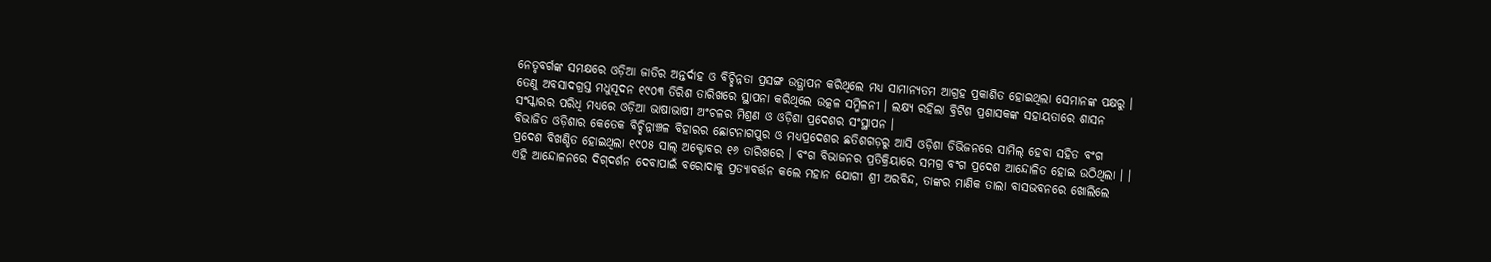ନେତୃବର୍ଗଙ୍କ ସମକ୍ଷରେ ଓଡ଼ିଆ ଜାତିର ଅନ୍ତର୍ଦାହ ଓ ବିଚ୍ଛିନ୍ନତା ପ୍ରସଙ୍ଗ ଉତ୍ଥାପନ କରିଥିଲେ ମଧ୍ୟ ସାମାନ୍ୟତମ ଆଗ୍ରହ ପ୍ରକାଶିତ ହୋଇଥିଲା ସେମାନଙ୍କ ପକ୍ଷରୁ । ତେଣୁ ଅବସାଦଗ୍ରସ୍ତ ମଧୁସୂଦନ ୧୯୦୩ ତିରିଶ ତାରିଖରେ ସ୍ଥାପନା କରିଥିଲେ ଉତ୍କଳ ସମ୍ମିଳନୀ । ଲକ୍ଷ୍ୟ ରହିଲା ବ୍ରିଟିଶ ପ୍ରଶାସକଙ୍କ ସହାୟତାରେ ଶାସନ ସଂସ୍କାରର ପରିଧି ମଧ୍ୟରେ ଓଡ଼ିଆ ଭାଷାଭାଷୀ ଅଂଚଳର ମିଶ୍ରଣ ଓ ଓଡ଼ିଶା ପ୍ରଦେଶର ସଂସ୍ଥାପନ ।
ବିଭାଜିତ ଓଡ଼ିଶାର କେତେକ ବିଚ୍ଛିନ୍ନାଞ୍ଚଳ ବିହାରର ଛୋଟନାଗପୁର ଓ ମଧ୍ୟପ୍ରଦେଶର ଛତିଶଗଡ଼ରୁ ଆସି ଓଡ଼ିଶା ଡିଭିଜନରେ ସାମିଲ୍ ହେବା ସହିତ ବଂଗ ପ୍ରଦେଶ ବିଖଣ୍ଡିତ ହୋଇଥିଲା ୧୯୦୫ ସାଲ୍ ଅକ୍ଟୋବର ୧୬ ତାରିଖରେ । ବଂଗ ବିଭାଜନର ପ୍ରତିକ୍ରିୟାରେ ସମଗ୍ର ବଂଗ ପ୍ରଦେଶ ଆନ୍ଦୋଳିତ ହୋଇ ଉଠିଥିଲା । । ଏହି ଆନ୍ଦୋଳନରେ ଦିଗ୍‌ଦର୍ଶନ ଦେବାପାଇଁ ବରୋଦାକୁ ପ୍ରତ୍ୟାବର୍ତ୍ତନ କଲେ ମହାନ ଯୋଗୀ ଶ୍ରୀ ଅରବିନ୍ଦ, ତାଙ୍କର ମାଣିକ ତାଲା ବାସଭବନରେ ଖୋଲିଲେ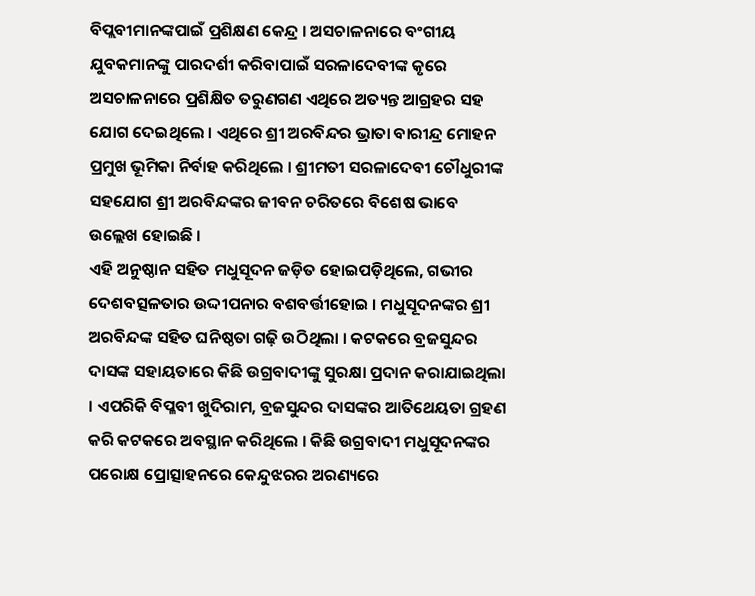ବିପ୍ଲବୀମାନଙ୍କପାଇଁ ପ୍ରଶିକ୍ଷଣ କେନ୍ଦ୍ର । ଅସଚାଳନାରେ ବଂଗୀୟ ଯୁବକମାନଙ୍କୁ ପାରଦର୍ଶୀ କରିବାପାଇଁ ସରଳାଦେବୀଙ୍କ କୃରେ ଅସଚାଳନାରେ ପ୍ରଶିକ୍ଷିତ ତରୁଣଗଣ ଏଥିରେ ଅତ୍ୟନ୍ତ ଆଗ୍ରହର ସହ ଯୋଗ ଦେଇଥିଲେ । ଏଥିରେ ଶ୍ରୀ ଅରବିନ୍ଦର ଭ୍ରାତା ବାରୀନ୍ଦ୍ର ମୋହନ ପ୍ରମୁଖ ଭୂମିକା ନିର୍ବାହ କରିଥିଲେ । ଶ୍ରୀମତୀ ସରଳାଦେବୀ ଚୌଧୁରୀଙ୍କ ସହଯୋଗ ଶ୍ରୀ ଅରବିନ୍ଦଙ୍କର ଜୀବନ ଚରିତରେ ବିଶେଷ ଭାବେ ଉଲ୍ଲେଖ ହୋଇଛି ।
ଏହି ଅନୁଷ୍ଠାନ ସହିତ ମଧୁସୂଦନ ଜଡ଼ିତ ହୋଇପଡ଼ିଥିଲେ, ଗଭୀର ଦେଶବତ୍ସଳତାର ଉଦ୍ଦୀପନାର ବଶବର୍ତ୍ତୀହୋଇ । ମଧୁସୂଦନଙ୍କର ଶ୍ରୀ ଅରବିନ୍ଦଙ୍କ ସହିତ ଘନିଷ୍ଠତା ଗଢ଼ି ଉଠିଥିଲା । କଟକରେ ବ୍ରଜସୁନ୍ଦର ଦାସଙ୍କ ସହାୟତାରେ କିଛି ଉଗ୍ରବାଦୀଙ୍କୁ ସୁରକ୍ଷା ପ୍ରଦାନ କରାଯାଇଥିଲା । ଏପରିକି ବିପ୍ଳବୀ ଖୁଦିରାମ, ବ୍ରଜସୁନ୍ଦର ଦାସଙ୍କର ଆତିଥେୟତା ଗ୍ରହଣ କରି କଟକରେ ଅବସ୍ଥାନ କରିଥିଲେ । କିଛି ଉଗ୍ରବାଦୀ ମଧୁସୂଦନଙ୍କର ପରୋକ୍ଷ ପ୍ରୋତ୍ସାହନରେ କେନ୍ଦୁଝରର ଅରଣ୍ୟରେ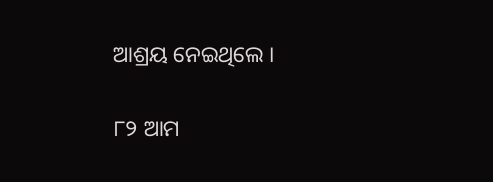ଆଶ୍ରୟ ନେଇଥିଲେ ।

୮୨ ଆମ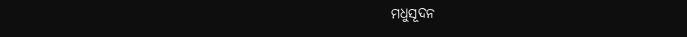ମଧୁସୂଦନ